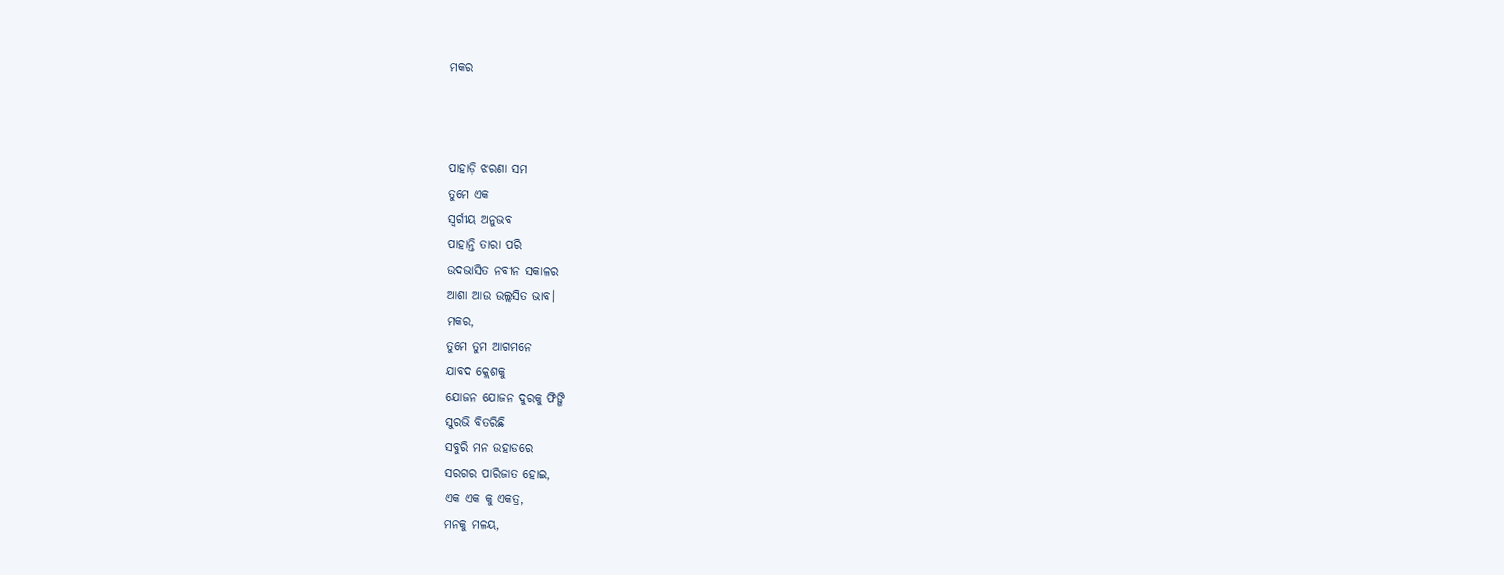ମକର



ପାହାଡ଼ି ଝରଣା ସମ
ତୁମେ ଏକ
ସ୍ଵର୍ଗୀୟ ଅନୁଭବ
ପାହାନ୍ତି ତାରା ପରି
ଉଦଭାସିତ ନବୀନ ସକାଳର
ଆଶା ଆଉ ଉଲ୍ଲସିତ ଭାବ।
ମକର,
ତୁମେ ତୁମ ଆଗମନେ
ଯାବଦ କ୍ଲେଶକୁ
ଯୋଜନ ଯୋଜନ ଦୁରକୁ ଫିଙ୍ଗି
ସୁରଭି ବିତରିଛି
ସବୁରି ମନ ଉହାଡରେ
ସରଗର ପାରିଜାତ ହୋଇ,
ଏକ ଏକ କୁ ଏକତ୍ର,
ମନକୁ ମଳୟ,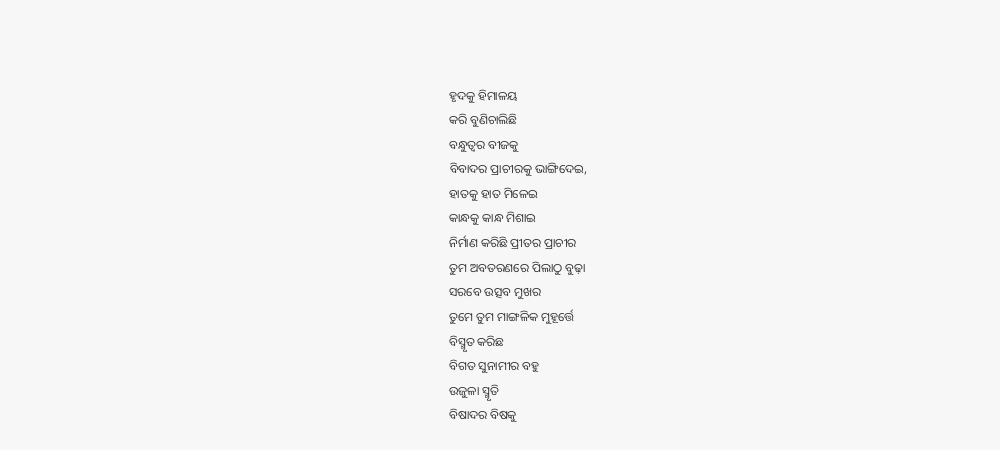ହୃଦକୁ ହିମାଳୟ
କରି ବୁଣିଚାଲିଛି
ବନ୍ଧୁତ୍ବର ବୀଜକୁ
ବିବାଦର ପ୍ରାଚୀରକୁ ଭାଙ୍ଗିଦେଇ,
ହାତକୁ ହାତ ମିଳେଇ
କାନ୍ଧକୁ କାନ୍ଧ ମିଶାଇ
ନିର୍ମାଣ କରିଛି ପ୍ରୀତର ପ୍ରାଚୀର
ତୁମ ଅବତରଣରେ ପିଲାଠୁ ବୁଢ଼ା
ସରବେ ଉତ୍ସବ ମୁଖର
ତୁମେ ତୁମ ମାଙ୍ଗଳିକ ମୁହୂର୍ତ୍ତେ
ବିସ୍ମୃତ କରିଛ
ବିଗତ ସୁନାମୀର ବହୁ
ଉଜୁଳା ସ୍ମୃତି
ବିଷାଦର ବିଷକୁ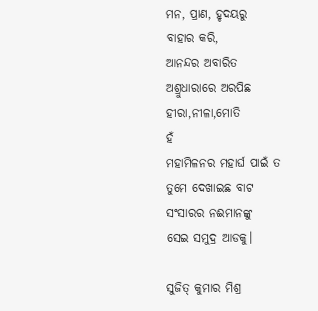ମନ, ପ୍ରାଣ, ହୃଦୟରୁ
ବାହାର କରି,
ଆନନ୍ଦର ଅବାରିତ
ଅଶ୍ରୁଧାରାରେ ଅରପିଛ
ହୀରା,ନୀଳା,ମୋତି
ହଁ
ମହାମିଳନର ମହାର୍ଘ ପାଇଁ ତ
ତୁମେ ଦେଖାଇଛ ବାଟ
ସଂସାରର ନଈମାନଙ୍କୁ
ସେଇ ସମୁଦ୍ର ଆଡକୁ।

ସୁଜିତ୍ କୁମାର ମିଶ୍ର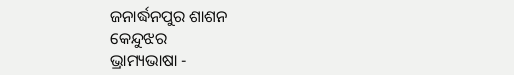ଜନାର୍ଦ୍ଧନପୁର ଶାଶନ
କେନ୍ଦୁଝର
ଭ୍ରାମ୍ୟଭାଷା -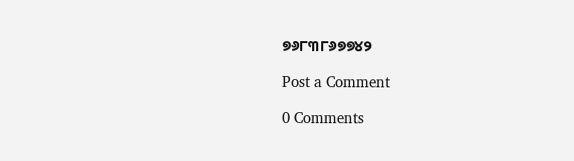୭୬୮୩୮୬୭୭୪୨

Post a Comment

0 Comments